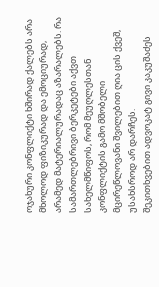ოჯახური კონფლიქტი ხშირად ქალებს არა მხოლოდ ფიზიკურად და ემოციურად, არამედ მატერიალურადაც აზარალებს. რა სამართლებრივი ბერკეტები აქვთ სახელმწიფოს, რომ მეუღლესთან კონფლიქტის გამო მშობელი მცირეწლოვანი შვილებით ღია ცის ქვეშ, უსახსროდ არ დარჩეს.
შეკითხვებით ადვოკატ გივი კაკუშაძეს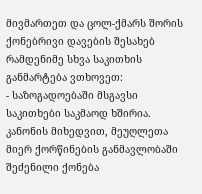მივმართეთ და ცოლ-ქმარს შორის ქონებრივი დავების შესახებ რამდენიმე სხვა საკითხის განმარტება ვთხოვეთ:
- საზოგადოებაში მსგავსი საკითხები საკმაოდ ხშირია. კანონის მიხედვით, მეუღლეთა მიერ ქორწინების განმავლობაში შეძენილი ქონება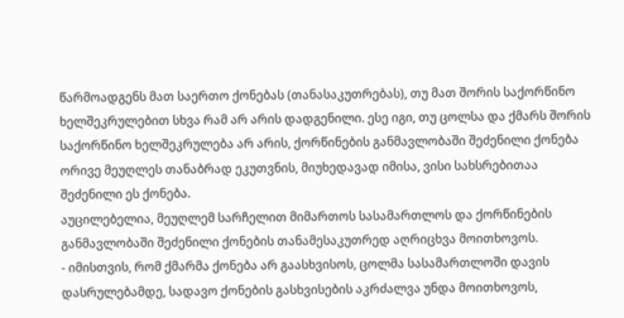წარმოადგენს მათ საერთო ქონებას (თანასაკუთრებას), თუ მათ შორის საქორწინო ხელშეკრულებით სხვა რამ არ არის დადგენილი. ესე იგი, თუ ცოლსა და ქმარს შორის საქორწინო ხელშეკრულება არ არის, ქორწინების განმავლობაში შეძენილი ქონება ორივე მეუღლეს თანაბრად ეკუთვნის, მიუხედავად იმისა, ვისი სახსრებითაა შეძენილი ეს ქონება.
აუცილებელია, მეუღლემ სარჩელით მიმართოს სასამართლოს და ქორწინების განმავლობაში შეძენილი ქონების თანამესაკუთრედ აღრიცხვა მოითხოვოს.
- იმისთვის, რომ ქმარმა ქონება არ გაასხვისოს, ცოლმა სასამართლოში დავის დასრულებამდე, სადავო ქონების გასხვისების აკრძალვა უნდა მოითხოვოს,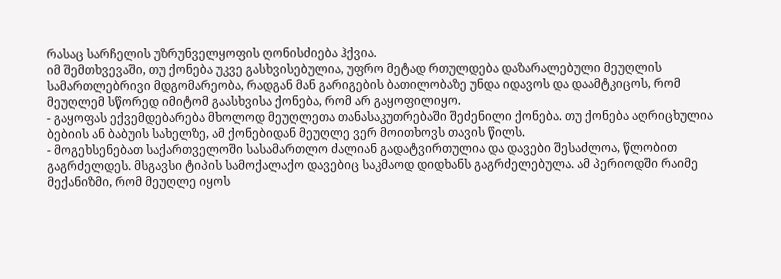რასაც სარჩელის უზრუნველყოფის ღონისძიება ჰქვია.
იმ შემთხვევაში, თუ ქონება უკვე გასხვისებულია, უფრო მეტად რთულდება დაზარალებული მეუღლის სამართლებრივი მდგომარეობა, რადგან მან გარიგების ბათილობაზე უნდა იდავოს და დაამტკიცოს, რომ მეუღლემ სწორედ იმიტომ გაასხვისა ქონება, რომ არ გაყოფილიყო.
- გაყოფას ექვემდებარება მხოლოდ მეუღლეთა თანასაკუთრებაში შეძენილი ქონება. თუ ქონება აღრიცხულია ბებიის ან ბაბუის სახელზე, ამ ქონებიდან მეუღლე ვერ მოითხოვს თავის წილს.
- მოგეხსენებათ საქართველოში სასამართლო ძალიან გადატვირთულია და დავები შესაძლოა, წლობით გაგრძელდეს. მსგავსი ტიპის სამოქალაქო დავებიც საკმაოდ დიდხანს გაგრძელებულა. ამ პერიოდში რაიმე მექანიზმი, რომ მეუღლე იყოს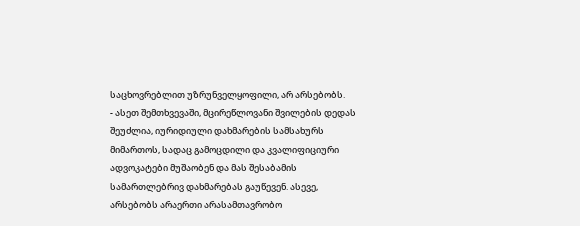საცხოვრებლით უზრუნველყოფილი, არ არსებობს.
- ასეთ შემთხვევაში, მცირეწლოვანი შვილების დედას შეუძლია, იურიდიული დახმარების სამსახურს მიმართოს, სადაც გამოცდილი და კვალიფიციური ადვოკატები მუშაობენ და მას შესაბამის სამართლებრივ დახმარებას გაუწევენ. ასევე, არსებობს არაერთი არასამთავრობო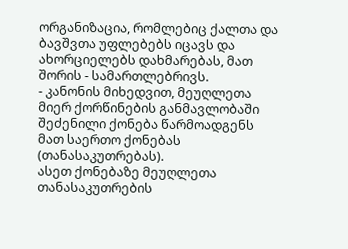ორგანიზაცია, რომლებიც ქალთა და ბავშვთა უფლებებს იცავს და ახორციელებს დახმარებას, მათ შორის - სამართლებრივს.
- კანონის მიხედვით, მეუღლეთა მიერ ქორწინების განმავლობაში შეძენილი ქონება წარმოადგენს მათ საერთო ქონებას (თანასაკუთრებას).
ასეთ ქონებაზე მეუღლეთა თანასაკუთრების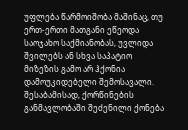უფლება წარმოიშობა მაშინაც, თუ ერთ-ერთი მათგანი ეწეოდა საოჯახო საქმიანობას, უვლიდა შვილებს ან სხვა საპატიო მიზეზის გამო არ ჰქონია დამოუკიდებელი შემოსავალი.
შესაბამისად, ქორწინების განმავლობაში შეძენილი ქონება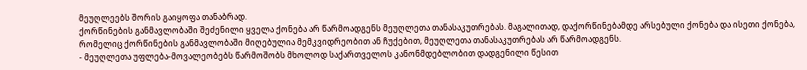მეუღლეებს შორის გაიყოფა თანაბრად.
ქორწინების განმავლობაში შეძენილი ყველა ქონება არ წარმოადგენს მეუღლეთა თანასაკუთრებას. მაგალითად, დაქორწინებამდე არსებული ქონება და ისეთი ქონება, რომელიც ქორწინების განმავლობაში მიღებულია მემკვიდრეობით ან ჩუქებით, მეუღლეთა თანასაკუთრებას არ წარმოადგენს.
- მეუღლეთა უფლება-მოვალეობებს წარმოშობს მხოლოდ საქართველოს კანონმდებლობით დადგენილი წესით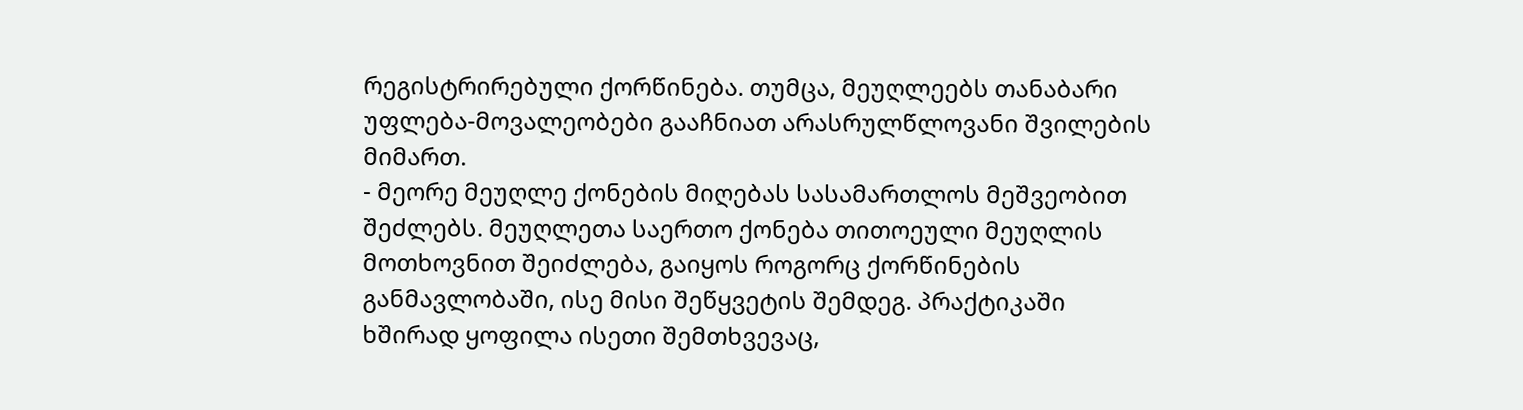რეგისტრირებული ქორწინება. თუმცა, მეუღლეებს თანაბარი უფლება-მოვალეობები გააჩნიათ არასრულწლოვანი შვილების მიმართ.
- მეორე მეუღლე ქონების მიღებას სასამართლოს მეშვეობით შეძლებს. მეუღლეთა საერთო ქონება თითოეული მეუღლის მოთხოვნით შეიძლება, გაიყოს როგორც ქორწინების განმავლობაში, ისე მისი შეწყვეტის შემდეგ. პრაქტიკაში ხშირად ყოფილა ისეთი შემთხვევაც,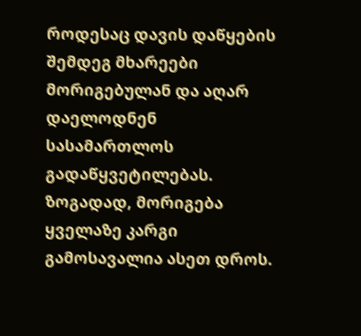როდესაც დავის დაწყების შემდეგ მხარეები მორიგებულან და აღარ დაელოდნენ სასამართლოს გადაწყვეტილებას. ზოგადად, მორიგება ყველაზე კარგი გამოსავალია ასეთ დროს.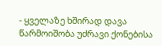- ყველაზე ხშირად დავა წარმოიშობა უძრავი ქონებისა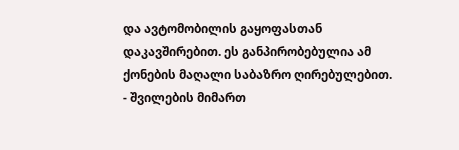და ავტომობილის გაყოფასთან დაკავშირებით. ეს განპირობებულია ამ ქონების მაღალი საბაზრო ღირებულებით.
- შვილების მიმართ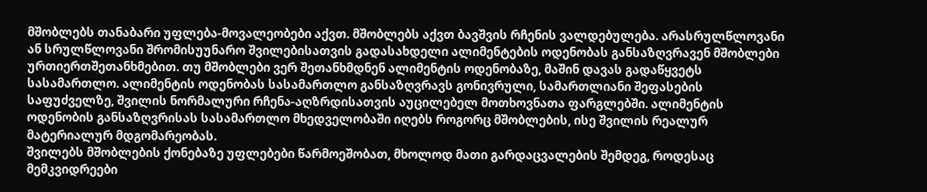მშობლებს თანაბარი უფლება-მოვალეობები აქვთ. მშობლებს აქვთ ბავშვის რჩენის ვალდებულება. არასრულწლოვანი ან სრულწლოვანი შრომისუუნარო შვილებისათვის გადასახდელი ალიმენტების ოდენობას განსაზღვრავენ მშობლები ურთიერთშეთანხმებით. თუ მშობლები ვერ შეთანხმდნენ ალიმენტის ოდენობაზე, მაშინ დავას გადაწყვეტს სასამართლო. ალიმენტის ოდენობას სასამართლო განსაზღვრავს გონივრული, სამართლიანი შეფასების საფუძველზე, შვილის ნორმალური რჩენა-აღზრდისათვის აუცილებელ მოთხოვნათა ფარგლებში. ალიმენტის ოდენობის განსაზღვრისას სასამართლო მხედველობაში იღებს როგორც მშობლების, ისე შვილის რეალურ მატერიალურ მდგომარეობას.
შვილებს მშობლების ქონებაზე უფლებები წარმოეშობათ, მხოლოდ მათი გარდაცვალების შემდეგ, როდესაც მემკვიდრეები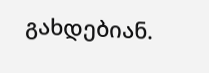გახდებიან.